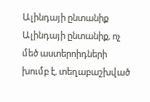Ալինդայի ընտանիք
Ալինդայի ընտանիք, ոչ մեծ աստերոիդների խումբ է, տեղաբաշխված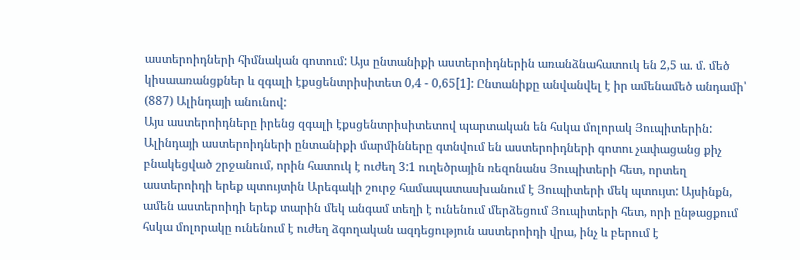աստերոիդների հիմնական գոտում: Այս ընտանիքի աստերոիդներին առանձնահատուկ են 2,5 ա. մ. մեծ կիսաառանցքներ և զգալի էքսցենտրիսիտետ 0,4 - 0,65[1]: Ընտանիքը անվանվել է իր ամենամեծ անդամի՝ (887) Ալինդայի անունով:
Այս աստերոիդները իրենց զգալի էքսցենտրիսիտետով պարտական են հսկա մոլորակ Յուպիտերին: Ալինդայի աստերոիդների ընտանիքի մարմինները գտնվում են աստերոիդների գոտու չափացանց քիչ բնակեցված շրջանում, որին հատուկ է ուժեղ 3:1 ուղեծրային ռեզոնանս Յուպիտերի հետ, որտեղ աստերոիդի երեք պտույտին Արեգակի շուրջ համապատասխանում է Յուպիտերի մեկ պտույտ: Այսինքն, ամեն աստերոիդի երեք տարին մեկ անգամ տեղի է ունենում մերձեցում Յուպիտերի հետ, որի ընթացքում հսկա մոլորակը ունենում է ուժեղ ձգողական ազդեցություն աստերոիդի վրա, ինչ և բերում է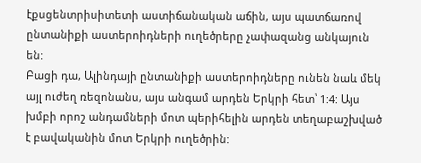էքսցենտրիսիտետի աստիճանական աճին, այս պատճառով ընտանիքի աստերոիդների ուղեծրերը չափազանց անկայուն են:
Բացի դա, Ալինդայի ընտանիքի աստերոիդները ունեն նաև մեկ այլ ուժեղ ռեզոնանս, այս անգամ արդեն Երկրի հետ՝ 1:4: Այս խմբի որոշ անդամների մոտ պերիհելին արդեն տեղաբաշխված է բավականին մոտ Երկրի ուղեծրին: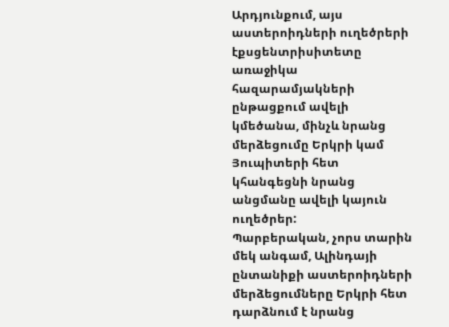Արդյունքում, այս աստերոիդների ուղեծրերի էքսցենտրիսիտետը առաջիկա հազարամյակների ընթացքում ավելի կմեծանա, մինչև նրանց մերձեցումը Երկրի կամ Յուպիտերի հետ կհանգեցնի նրանց անցմանը ավելի կայուն ուղեծրեր:
Պարբերական, չորս տարին մեկ անգամ, Ալինդայի ընտանիքի աստերոիդների մերձեցումները Երկրի հետ դարձնում է նրանց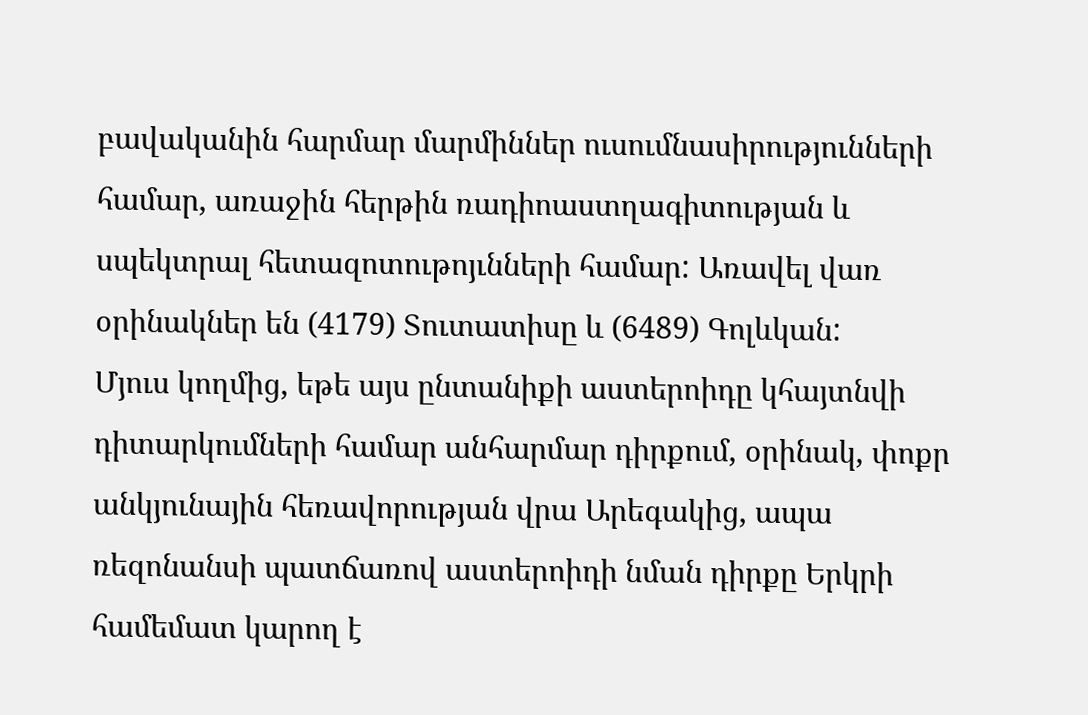բավականին հարմար մարմիններ ուսումնասիրությունների համար, առաջին հերթին ռադիոաստղագիտության և սպեկտրալ հետազոտութոյւնների համար: Առավել վառ օրինակներ են (4179) Տուտատիսը և (6489) Գոլևկան:
Մյուս կողմից, եթե այս ընտանիքի աստերոիդը կհայտնվի դիտարկումների համար անհարմար դիրքում, օրինակ, փոքր անկյունային հեռավորության վրա Արեգակից, ապա ռեզոնանսի պատճառով աստերոիդի նման դիրքը Երկրի համեմատ կարող է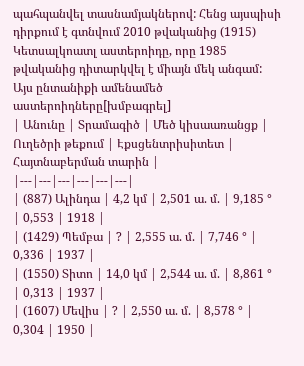պահպանվել տասնամյակներով: Հենց այսպիսի դիրքում է գտնվում 2010 թվականից (1915) Կետսալկոատլ աստերոիդը, որը 1985 թվականից դիտարկվել է միայն մեկ անգամ:
Այս ընտանիքի ամենամեծ աստերոիդները[խմբագրել]
| Անունը | Տրամագիծ | Մեծ կիսաառանցք | Ուղեծրի թեքում | Էքսցենտրիսիտետ | Հայտնաբերման տարին |
|---|---|---|---|---|---|
| (887) Ալինդա | 4,2 կմ | 2,501 ա. մ. | 9,185 ° | 0,553 | 1918 |
| (1429) Պեմբա | ? | 2,555 ա. մ. | 7,746 ° | 0,336 | 1937 |
| (1550) Տիտո | 14,0 կմ | 2,544 ա. մ. | 8,861 ° | 0,313 | 1937 |
| (1607) Մեվիս | ? | 2,550 ա. մ. | 8,578 ° | 0,304 | 1950 |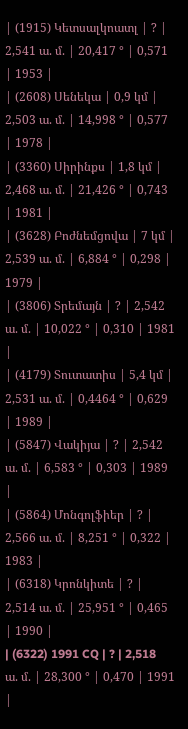| (1915) Կետսալկոատլ | ? | 2,541 ա. մ. | 20,417 ° | 0,571 | 1953 |
| (2608) Սենեկա | 0,9 կմ | 2,503 ա. մ. | 14,998 ° | 0,577 | 1978 |
| (3360) Սիրինքս | 1,8 կմ | 2,468 ա. մ. | 21,426 ° | 0,743 | 1981 |
| (3628) Բոժնեմցովա | 7 կմ | 2,539 ա. մ. | 6,884 ° | 0,298 | 1979 |
| (3806) Տրեմայն | ? | 2,542 ա. մ. | 10,022 ° | 0,310 | 1981 |
| (4179) Տուտատիս | 5,4 կմ | 2,531 ա. մ. | 0,4464 ° | 0,629 | 1989 |
| (5847) Վակիյա | ? | 2,542 ա. մ. | 6,583 ° | 0,303 | 1989 |
| (5864) Մոնգոլֆիեր | ? | 2,566 ա. մ. | 8,251 ° | 0,322 | 1983 |
| (6318) Կրոնկիտե | ? | 2,514 ա. մ. | 25,951 ° | 0,465 | 1990 |
| (6322) 1991 CQ | ? | 2,518 ա. մ. | 28,300 ° | 0,470 | 1991 |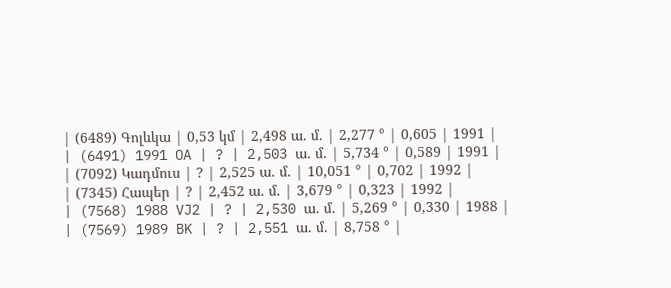| (6489) Գոլևկա | 0,53 կմ | 2,498 ա. մ. | 2,277 ° | 0,605 | 1991 |
| (6491) 1991 OA | ? | 2,503 ա. մ. | 5,734 ° | 0,589 | 1991 |
| (7092) Կադմուս | ? | 2,525 ա. մ. | 10,051 ° | 0,702 | 1992 |
| (7345) Հապեր | ? | 2,452 ա. մ. | 3,679 ° | 0,323 | 1992 |
| (7568) 1988 VJ2 | ? | 2,530 ա. մ. | 5,269 ° | 0,330 | 1988 |
| (7569) 1989 BK | ? | 2,551 ա. մ. | 8,758 ° |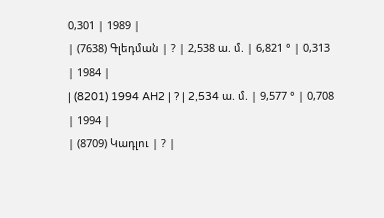0,301 | 1989 |
| (7638) Գլեդման | ? | 2,538 ա. մ. | 6,821 ° | 0,313 | 1984 |
| (8201) 1994 AH2 | ? | 2,534 ա. մ. | 9,577 ° | 0,708 | 1994 |
| (8709) Կադլու | ? |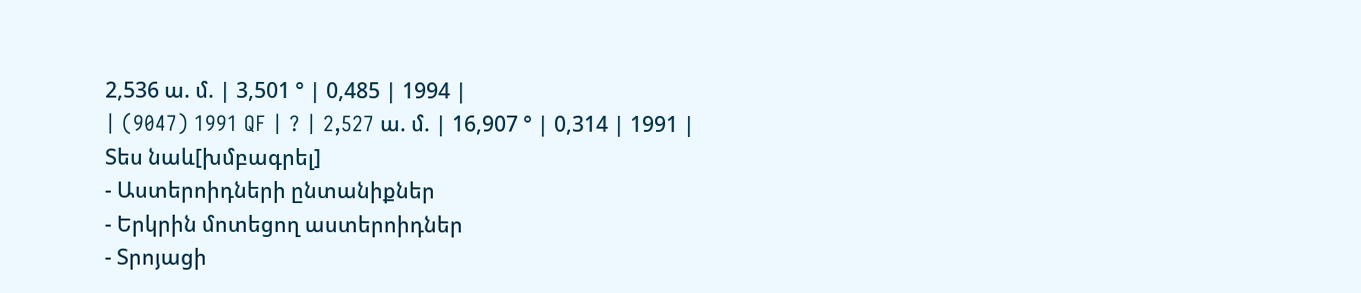2,536 ա. մ. | 3,501 ° | 0,485 | 1994 |
| (9047) 1991 QF | ? | 2,527 ա. մ. | 16,907 ° | 0,314 | 1991 |
Տես նաև[խմբագրել]
- Աստերոիդների ընտանիքներ
- Երկրին մոտեցող աստերոիդներ
- Տրոյացի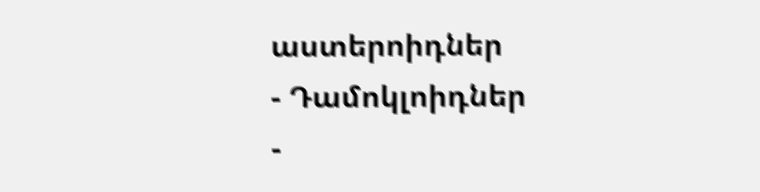աստերոիդներ
- Դամոկլոիդներ
-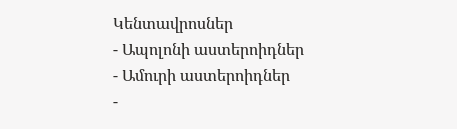Կենտավրոսներ
- Ապոլոնի աստերոիդներ
- Ամուրի աստերոիդներ
-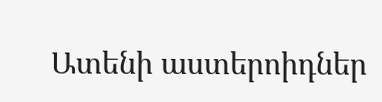Ատենի աստերոիդներ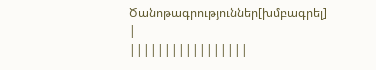Ծանոթագրություններ[խմբագրել]
|
|||||||||||||||||